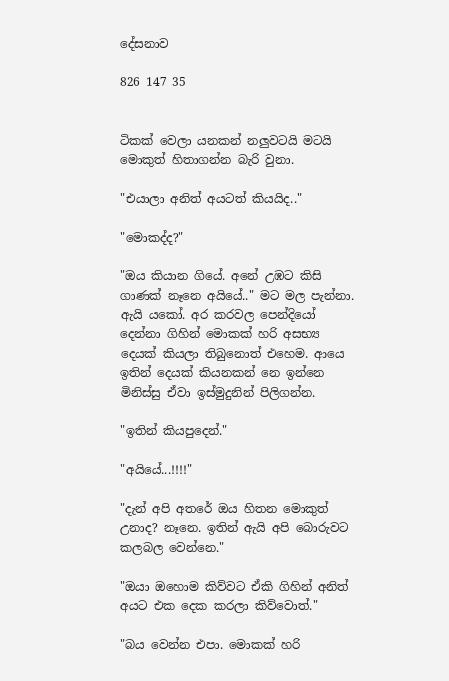දේසනාව

826 147 35


ටිකක් වෙලා යනකන් නලුවටයි මටයි මොකුත් හිතාගන්න බැරි වුනා.

"එයාලා අනිත් අයටත් කියයිද.."

"මොකද්ද?"

"ඔය කියාන ගියේ. අනේ උඹට කිසි ගාණක් නෑනෙ අයියේ.." මට මල පැන්නා. ඇයි යකෝ. අර කරවල පෙන්දියෝ දෙන්නා ගිහින් මොකක් හරි අසභ්‍ය දෙයක් කියලා තිබුනොත් එහෙම. ආයෙ ඉතින් දෙයක් කියනකන් නෙ ඉන්නෙ මිනිස්සු ඒවා ඉස්මුදුනින් පිලිගන්න.

"ඉතින් කියපුදෙන්."

"අයියේ...!!!!"

"දැන් අපි අතරේ ඔය හිතන මොකුත් උනාද? නෑනෙ. ඉතින් ඇයි අපි බොරුවට කලබල වෙන්නෙ."

"ඔයා ඔහොම කිව්වට ඒකි ගිහින් අනිත් අයට එක දෙක කරලා කිව්වොත්."

"බය වෙන්න එපා. මොකක් හරි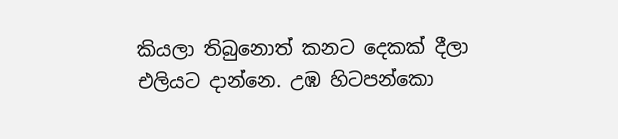කියලා තිබුනොත් කනට දෙකක් දීලා එලියට දාන්නෙ. උඹ හිටපන්කො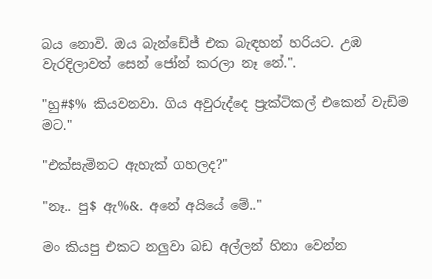බය නොවි. ඔය බැන්ඩේජ් එක බැඳහන් හරියට. උඹ වැරදිලාවත් සෙන් ජෝන් කරලා නෑ නේ.".

"හු#$% කියවනවා. ගිය අවුරුද්දෙ ප්‍රැක්ටිකල් එකෙන් වැඩිම මට."

"එක්සැමිනට ඇහැක් ගහලද?"

"නෑ.. පු$ ඇ%&. අනේ අයියේ මේ.."

මං කියපු එකට නලුවා බඩ අල්ලන් හිනා වෙන්න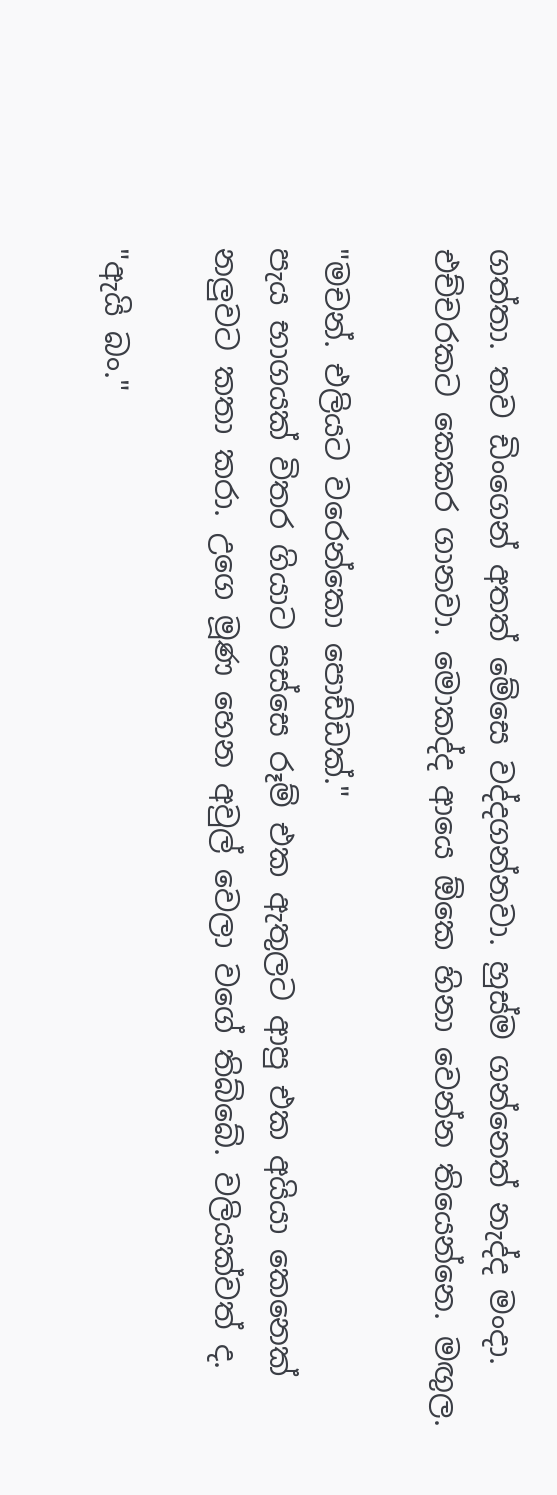ගත්තා. තව ඩිංගෙන් අතත් මේසෙ වද්දගන්නවා. හුස්ම ගන්නෙත් නැද්ද මංදා. එච්චරකට කෙකර ගානවා. මොකද්ද ආයෙ ඕකෙ හිනා වෙන්න තියෙන්නෙ. මඟුල.

"මචන්. එලියට වරෙන්කො පොඩ්ඩක්."
පැය භාගයක් විතර ගියාට පස්සෙ රූම් එක ඇතුලට ආපු එක අයියා කෙනෙක් නලුවට කතා කරා. උගෙ මූණ හෙන අවුල් වෙලා වගේ තිබ්බේ. වලියක්වත් ද.

"ඇයි බං."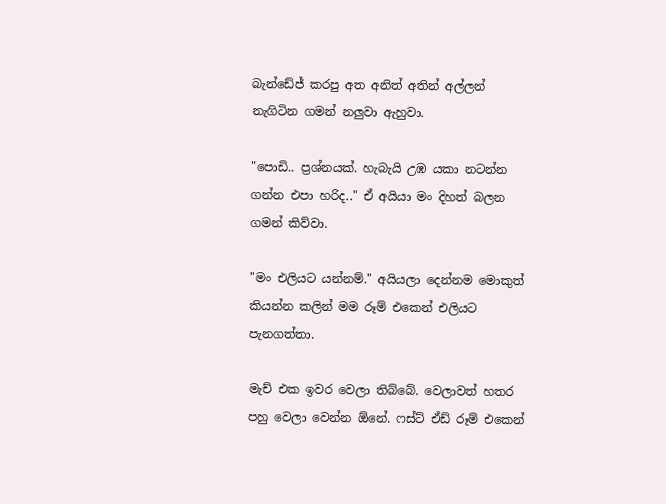බැන්ඩේජ් කරපු අත අනිත් අතින් අල්ලන් නැගිටින ගමන් නලුවා ඇහුවා.

"පොඩි.. ප්‍රශ්නයක්. හැබැයි උඹ යකා නටන්න ගන්න එපා හරිද.." ඒ අයියා මං දිහත් බලන ගමන් කිව්වා.

"මං එලියට යන්නම්." අයියලා දෙන්නම මොකුත් කියන්න කලින් මම රූම් එකෙන් එලියට පැනගත්තා.

මැච් එක ඉවර වෙලා තිබ්බේ. වෙලාවත් හතර පහු වෙලා වෙන්න ඕනේ. ෆස්ට් ඒඩ් රූම් එකෙන්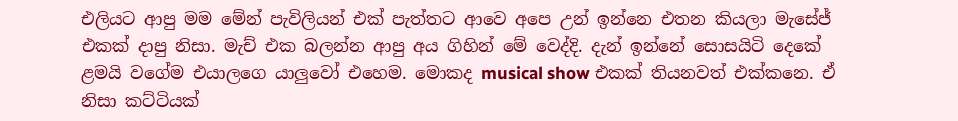එලියට ආපු මම මේන් පැවිලියන් එක් පැත්තට ආවෙ අපෙ උන් ඉන්නෙ එතන කියලා මැසේජ් එකක් දාපු නිසා. මැච් එක බලන්න ආපු අය ගිහින් මේ වෙද්දි. දැන් ඉන්නේ සොසයිටි දෙකේ ළමයි වගේම එයාලගෙ යාලුවෝ එහෙම. මොකද musical show එකක් තියනවත් එක්කනෙ. ඒ නිසා කට්ටියක්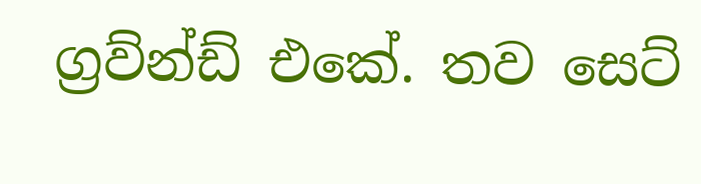ග්‍රව්න්ඩ් එකේ. තව සෙට්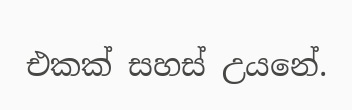එකක් සහස් උයනේ.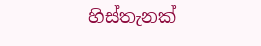හිස්තැනක්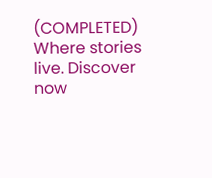(COMPLETED) Where stories live. Discover now